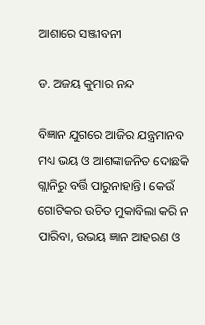ଆଶାରେ ସଞ୍ଜୀବନୀ

ଡ. ଅଜୟ କୁମାର ନନ୍ଦ

ବିଜ୍ଞାନ ଯୁଗରେ ଆଜିର ଯନ୍ତ୍ରମାନବ ମଧ୍ୟ ଭୟ ଓ ଆଶଙ୍କାଜନିତ ଦୋଛକି ଗ୍ଲାନିରୁ ବର୍ତ୍ତି ପାରୁନାହାନ୍ତି। କେଉଁ ଗୋଟିକର ଉଚିତ ମୁକାବିଲା କରି ନ ପାରିବା, ଉଭୟ ଜ୍ଞାନ ଆହରଣ ଓ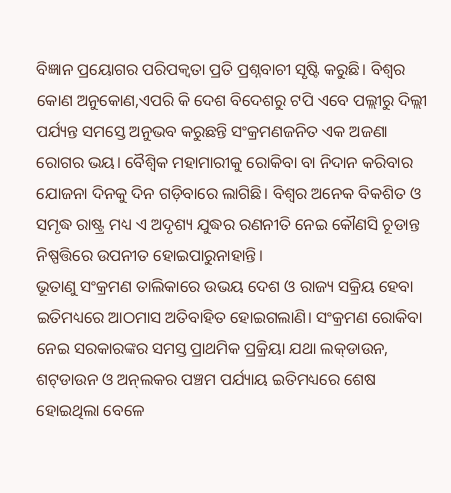ବିଜ୍ଞାନ ପ୍ରୟୋଗର ପରିପକ୍ୱତା ପ୍ରତି ପ୍ରଶ୍ନବାଚୀ ସୃଷ୍ଟି କରୁଛି। ବିଶ୍ୱର କୋଣ ଅନୁକୋଣ,ଏପରି କି ଦେଶ ବିଦେଶରୁ ଟପି ଏବେ ପଲ୍ଲୀରୁ ଦିଲ୍ଲୀ ପର୍ଯ୍ୟନ୍ତ ସମସ୍ତେ ଅନୁଭବ କରୁଛନ୍ତି ସଂକ୍ରମଣଜନିତ ଏକ ଅଜଣା ରୋଗର ଭୟ। ବୈଶ୍ବିକ ମହାମାରୀକୁ ରୋକିବା ବା ନିଦାନ କରିବାର ଯୋଜନା ଦିନକୁ ଦିନ ଗଡ଼ିବାରେ ଲାଗିଛି। ବିଶ୍ୱର ଅନେକ ବିକଶିତ ଓ ସମୃଦ୍ଧ ରାଷ୍ଟ୍ର ମଧ୍ୟ ଏ ଅଦୃଶ୍ୟ ଯୁଦ୍ଧର ରଣନୀତି ନେଇ କୌଣସି ଚୂଡାନ୍ତ ନିଷ୍ପତ୍ତିରେ ଉପନୀତ ହୋଇପାରୁନାହାନ୍ତି।
ଭୂତାଣୁ ସଂକ୍ରମଣ ତାଲିକାରେ ଉଭୟ ଦେଶ ଓ ରାଜ୍ୟ ସକ୍ରିୟ ହେବା ଇତିମଧ୍ୟରେ ଆଠମାସ ଅତିବାହିତ ହୋଇଗଲାଣି। ସଂକ୍ରମଣ ରୋକିବା ନେଇ ସରକାରଙ୍କର ସମସ୍ତ ପ୍ରାଥମିକ ପ୍ରକ୍ରିୟା ଯଥା ଲକ୍‌ଡାଉନ, ଶଟ୍‌ଡାଉନ ଓ ଅନ୍‌ଲକର ପଞ୍ଚମ ପର୍ଯ୍ୟାୟ ଇତିମଧ୍ୟରେ ଶେଷ ହୋଇଥିଲା ବେଳେ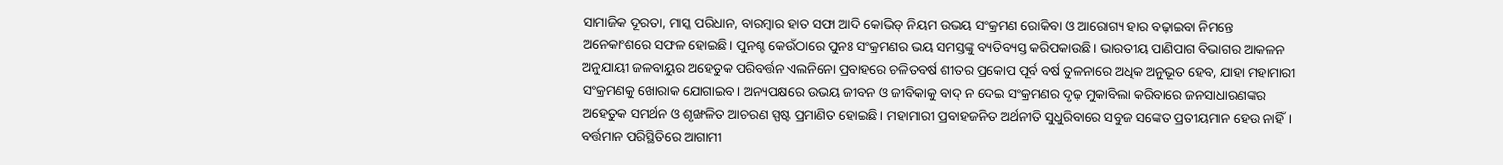ସାମାଜିକ ଦୂରତା, ମାସ୍କ ପରିଧାନ, ବାରମ୍ବାର ହାତ ସଫା ଆଦି କୋଭିଡ୍‌ ନିୟମ ଉଭୟ ସଂକ୍ରମଣ ରୋକିବା ଓ ଆରୋଗ୍ୟ ହାର ବଢ଼ାଇବା ନିମନ୍ତେ ଅନେକାଂଶରେ ସଫଳ ହୋଇଛି। ପୁନଶ୍ଚ କେଉଁଠାରେ ପୁନଃ ସଂକ୍ରମଣର ଭୟ ସମସ୍ତଙ୍କୁ ବ୍ୟତିବ୍ୟସ୍ତ କରିପକାଉଛି। ଭାରତୀୟ ପାଣିପାଗ ବିଭାଗର ଆକଳନ ଅନୁଯାୟୀ ଜଳବାୟୁର ଅହେତୁକ ପରିବର୍ତ୍ତନ ଏଲନିନୋ ପ୍ରବାହରେ ଚଳିତବର୍ଷ ଶୀତର ପ୍ରକୋପ ପୂର୍ବ ବର୍ଷ ତୁଳନାରେ ଅଧିକ ଅନୁଭୂତ ହେବ, ଯାହା ମହାମାରୀ ସଂକ୍ରମଣକୁ ଖୋରାକ ଯୋଗାଇବ। ଅନ୍ୟପକ୍ଷରେ ଉଭୟ ଜୀବନ ଓ ଜୀବିକାକୁ ବାଦ୍‌ ନ ଦେଇ ସଂକ୍ରମଣର ଦୃଢ଼ ମୁକାବିଲା କରିବାରେ ଜନସାଧାରଣଙ୍କର ଅହେତୁକ ସମର୍ଥନ ଓ ଶୃଙ୍ଖଳିତ ଆଚରଣ ସ୍ପଷ୍ଟ ପ୍ରମାଣିତ ହୋଇଛି। ମହାମାରୀ ପ୍ରବାହଜନିତ ଅର୍ଥନୀତି ସୁଧୁରିବାରେ ସବୁଜ ସଙ୍କେତ ପ୍ରତୀୟମାନ ହେଉ ନାହିଁ। ବର୍ତ୍ତମାନ ପରିସ୍ଥିତିରେ ଆଗାମୀ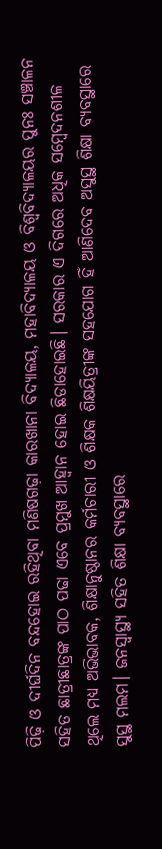ପିଢ଼ି ଓ ଦୀର୍ଘଦିନ ବନ୍ଦହୋଇ ରହିଥିବା ମଣିଷଗଢ଼ା କାରଖାନା ବିଦ୍ୟାଳୟ, ମହାବିଦ୍ୟାଳୟ ଓ ବିଶ୍ୱବିଦ୍ୟାଳୟର ପୁନଃ ସଞ୍ଚାଳନ ସହିତ ଛାତ୍ରୀଛାତ୍ରଙ୍କ ପାଠ ପଢା ଏବେ ପ୍ରମୁଖ ଆହ୍ବାନ ହୋଇ ଛିଡାହୋଇଛି। ସରକାର ଏ ଦିଗରେ ଅଧିକ ସମ୍ବେଦନଶୀଳ ଥିଲେ ମଧ୍ୟ ଅଭିଭାବକ, ଶିକ୍ଷାନୁଷ୍ଠାନର କର୍ମଚାରୀ ଓ ଶିକ୍ଷକ ଶିକ୍ଷୟିତ୍ରୀଙ୍କ ସହଯୋଗ ହିଁ ଆଣିଦେବ ଅସୁସ୍ଥ ଶିକ୍ଷା ବ୍ୟବସ୍ଥାରେ ସୁସ୍ଥ ମଲମ। ଜନସ୍ବାସ୍ଥ୍ୟ ସହିତ ଶିକ୍ଷା ବ୍ୟବସ୍ଥାରେ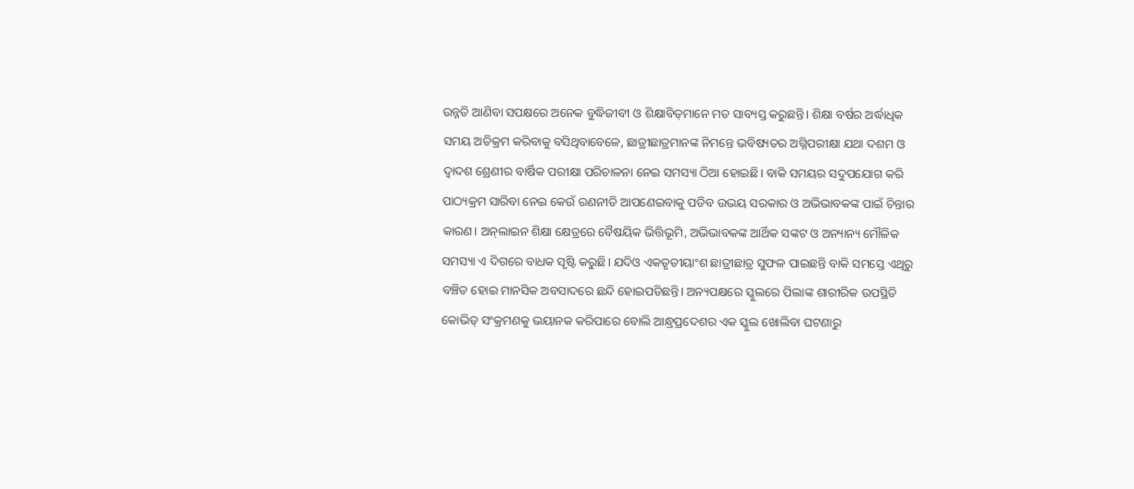ଉନ୍ନତି ଆଣିବା ସପକ୍ଷରେ ଅନେକ ବୁଦ୍ଧିଜୀବୀ ଓ ଶିକ୍ଷାବିତ୍‌ମାନେ ମତ ସାବ୍ୟସ୍ତ କରୁଛନ୍ତି। ଶିକ୍ଷା ବର୍ଷର ଅର୍ଦ୍ଧାଧିକ ସମୟ ଅତିକ୍ରମ କରିବାକୁ ବସିଥିବାବେଳେ, ଛାତ୍ରୀଛାତ୍ରମାନଙ୍କ ନିମନ୍ତେ ଭବିଷ୍ୟତର ଅଗ୍ନିପରୀକ୍ଷା ଯଥା ଦଶମ ଓ ଦ୍ୱାଦଶ ଶ୍ରେଣୀର ବାର୍ଷିକ ପରୀକ୍ଷା ପରିଚାଳନା ନେଇ ସମସ୍ୟା ଠିଆ ହୋଇଛି। ବାକି ସମୟର ସଦୁପଯୋଗ କରି ପାଠ୍ୟକ୍ରମ ସାରିବା ନେଇ କେଉଁ ରଣନୀତି ଆପଣେଇବାକୁ ପଡିବ ଉଭୟ ସରକାର ଓ ଅଭିଭାବକଙ୍କ ପାଇଁ ଚିନ୍ତାର କାରଣ। ଅନ୍‌ଲାଇନ ଶିକ୍ଷା କ୍ଷେତ୍ରରେ ବୈଷୟିକ ଭିତ୍ତିଭୂମି, ଅଭିଭାବକଙ୍କ ଆର୍ଥିକ ସଙ୍କଟ ଓ ଅନ୍ୟାନ୍ୟ ମୌଳିକ ସମସ୍ୟା ଏ ଦିଗରେ ବାଧକ ସୃଷ୍ଟି କରୁଛି। ଯଦିଓ ଏକତୃତୀୟାଂଶ ଛାତ୍ରୀଛାତ୍ର ସୁଫଳ ପାଇଛନ୍ତି ବାକି ସମସ୍ତେ ଏଥିରୁ ବଞ୍ଚିତ ହୋଇ ମାନସିକ ଅବସାଦରେ ଛନ୍ଦି ହୋଇପଡିଛନ୍ତି। ଅନ୍ୟପକ୍ଷରେ ସ୍କୁଲରେ ପିଲାଙ୍କ ଶାରୀରିକ ଉପସ୍ଥିତି କୋଭିଡ୍‌ ସଂକ୍ରମଣକୁ ଭୟାନକ କରିପାରେ ବୋଲି ଆନ୍ଧ୍ରପ୍ରଦେଶର ଏକ ସ୍କୁଲ ଖୋଲିବା ଘଟଣାରୁ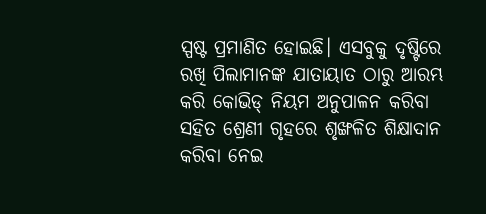ସ୍ପଷ୍ଟ ପ୍ରମାଣିତ ହୋଇଛି। ଏସବୁକୁ ଦୃଷ୍ଟିରେ ରଖି ପିଲାମାନଙ୍କ ଯାତାୟାତ ଠାରୁ ଆରମ୍ଭ କରି କୋଭିଡ୍‌ ନିୟମ ଅନୁପାଳନ କରିବା ସହିତ ଶ୍ରେଣୀ ଗୃହରେ ଶୃଙ୍ଖଳିତ ଶିକ୍ଷାଦାନ କରିବା ନେଇ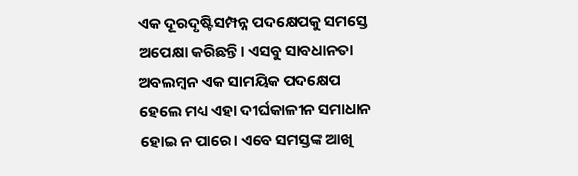ଏକ ଦୂରଦୃଷ୍ଟିସମ୍ପନ୍ନ ପଦକ୍ଷେପକୁ ସମସ୍ତେ ଅପେକ୍ଷା କରିଛନ୍ତି। ଏସବୁ ସାବଧାନତା ଅବଲମ୍ବନ ଏକ ସାମୟିକ ପଦକ୍ଷେପ ହେଲେ ମଧ୍ୟ ଏହା ଦୀର୍ଘକାଳୀନ ସମାଧାନ ହୋଇ ନ ପାରେ। ଏବେ ସମସ୍ତଙ୍କ ଆଖି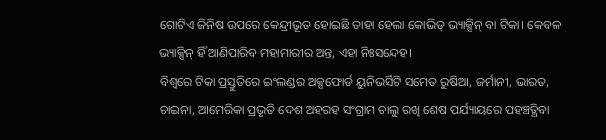ଗୋଟିଏ ଜିନିଷ ଉପରେ କେନ୍ଦ୍ରୀଭୂତ ହୋଇଛି ତାହା ହେଲା କୋଭିଡ୍‌ ଭ୍ୟାକ୍ସିନ୍‌ ବା ଟିକା। କେବଳ ଭ୍ୟାକ୍ସିନ୍‌ ହିଁ ଆଣିପାରିବ ମହାମାରୀର ଅନ୍ତ, ଏହା ନିଃସନ୍ଦେହ।
ବିଶ୍ୱରେ ଟିକା ପ୍ରସ୍ତୁତିରେ ଇଂଲଣ୍ଡର ଅକ୍ସଫୋର୍ଡ ୟୁନିଭର୍ସିଟି ସମେତ ରୁଷିଆ, ଜର୍ମାନୀ, ଭାରତ, ଚାଇନା, ଆମେରିକା ପ୍ରଭୃତି ଦେଶ ଅହରହ ସଂଗ୍ରାମ ଚାଲୁ ରଖି ଶେଷ ପର୍ଯ୍ୟାୟରେ ପହଞ୍ଚତ୍ଥିବା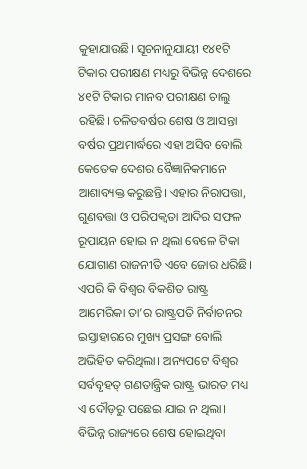କୁହାଯାଉଛି। ସୂଚନାନୁଯାୟୀ ୧୪୧ଟି ଟିକାର ପରୀକ୍ଷଣ ମଧ୍ୟରୁ ବିଭିନ୍ନ ଦେଶରେ ୪୧ଟି ଟିକାର ମାନବ ପରୀକ୍ଷଣ ଚାଲୁ ରହିଛି। ଚଳିତବର୍ଷର ଶେଷ ଓ ଆସନ୍ତା ବର୍ଷର ପ୍ରଥମାର୍ଦ୍ଧରେ ଏହା ଅସିବ ବୋଲି କେତେକ ଦେଶର ବୈଜ୍ଞାନିକମାନେ ଆଶାବ୍ୟକ୍ତ କରୁଛନ୍ତି। ଏହାର ନିରାପତ୍ତା, ଗୁଣବତ୍ତା ଓ ପରିପକ୍ୱତା ଆଦିର ସଫଳ ରୂପାୟନ ହୋଇ ନ ଥିଲା ବେଳେ ଟିକା ଯୋଗାଣ ରାଜନୀତି ଏବେ ଜୋର ଧରିଛି। ଏପରି କି ବିଶ୍ୱର ବିକଶିତ ରାଷ୍ଟ୍ର ଆମେରିକା ତା’ର ରାଷ୍ଟ୍ରପତି ନିର୍ବାଚନର ଇସ୍ତାହାରରେ ମୁଖ୍ୟ ପ୍ରସଙ୍ଗ ବୋଲି ଅଭିହିତ କରିଥିଲା। ଅନ୍ୟପଟେ ବିଶ୍ୱର ସର୍ବବୃହତ୍‌ ଗଣତାନ୍ତ୍ରିକ ରାଷ୍ଟ୍ର ଭାରତ ମଧ୍ୟ ଏ ଦୌଡ଼ରୁ ପଛେଇ ଯାଇ ନ ଥିଲା। ବିଭିନ୍ନ ରାଜ୍ୟରେ ଶେଷ ହୋଇଥିବା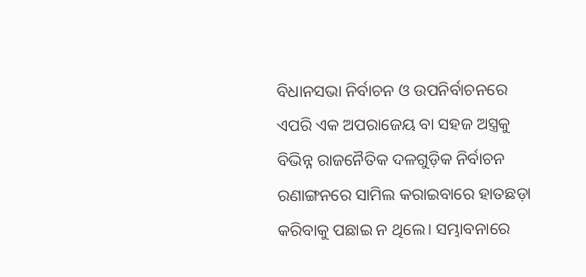ବିଧାନସଭା ନିର୍ବାଚନ ଓ ଉପନିର୍ବାଚନରେ ଏପରି ଏକ ଅପରାଜେୟ ବା ସହଜ ଅସ୍ତ୍ରକୁ ବିଭିନ୍ନ ରାଜନୈତିକ ଦଳଗୁଡ଼ିକ ନିର୍ବାଚନ ରଣାଙ୍ଗନରେ ସାମିଲ କରାଇବାରେ ହାତଛଡ଼ା କରିବାକୁ ପଛାଇ ନ ଥିଲେ। ସମ୍ଭାବନାରେ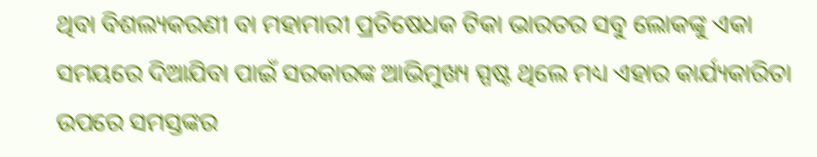ଥିବା ବିଶଲ୍ୟକରଣୀ ବା ମହାମାରୀ ପ୍ରତିଷେଧକ ଟିକା ଭାରତର ସବୁ ଲୋକଙ୍କୁ ଏକା ସମୟରେ ଦିଆଯିବା ପାଇଁ ସରକାରଙ୍କ ଆଭିମୁଖ୍ୟ ସ୍ପଷ୍ଟ ଥିଲେ ମଧ୍ୟ ଏହାର କାର୍ଯ୍ୟକାରିତା ଉପରେ ସମସ୍ତଙ୍କର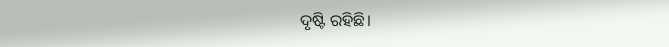ଦୃଷ୍ଟି ରହିଛି।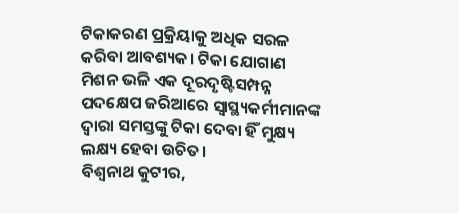ଟିକାକରଣ ପ୍ରକ୍ରିୟାକୁ ଅଧିକ ସରଳ କରିବା ଆବଶ୍ୟକ। ଟିକା ଯୋଗାଣ ମିଶନ ଭଳି ଏକ ଦୂରଦୃଷ୍ଟିସମ୍ପନ୍ନ ପଦକ୍ଷେପ ଜରିଆରେ ସ୍ବାସ୍ଥ୍ୟକର୍ମୀମାନଙ୍କ ଦ୍ୱାରା ସମସ୍ତଙ୍କୁ ଟିକା ଦେବା ହିଁ ମୁକ୍ଷ୍ୟ ଲକ୍ଷ୍ୟ ହେବା ଉଚିତ।
ବିଶ୍ୱନାଥ କୁଟୀର,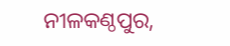ନୀଳକଣ୍ଠପୁର,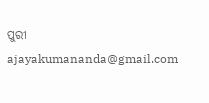ପୁରୀ
ajayakumananda@gmail.com